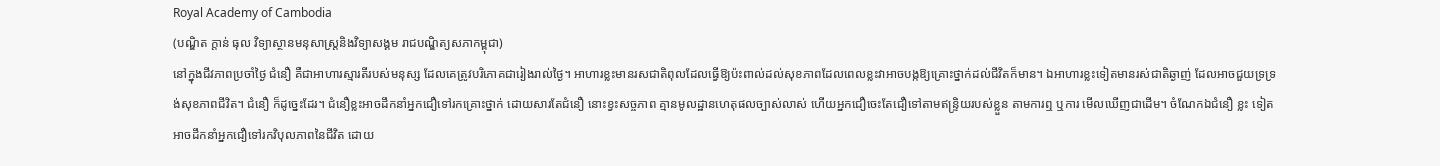Royal Academy of Cambodia
(បណ្ឌិត ក្តាន់ ធុល វិទ្យាស្ថានមនុសាស្ត្រនិងវិទ្យាសង្គម រាជបណ្ឌិត្យសភាកម្ពុជា)
នៅក្នុងជីវភាពប្រចាំថ្ងៃ ជំនឿ គឺជាអាហារស្មារតីរបស់មនុស្ស ដែលគេត្រូវបរិភោគជារៀងរាល់ថ្ងៃ។ អាហារខ្លះមានរសជាតិពុលដែលធ្វើឱ្យប៉ះពាល់ដល់សុខភាពដែលពេលខ្លះវាអាចបង្កឱ្យគ្រោះថ្នាក់ដល់ជីវិតក៏មាន។ ឯអាហារខ្លះទៀតមានរស់ជាតិឆ្ងាញ់ ដែលអាចជួយទ្រទ្រង់សុខភាពជីវិត។ ជំនឿ ក៏ដូច្នេះដែរ។ ជំនឿខ្លះអាចដឹកនាំអ្នកជឿទៅរកគ្រោះថ្នាក់ ដោយសារតែជំនឿ នោះខ្វះសច្ចភាព គ្មានមូលដ្ឋានហេតុផលច្បាស់លាស់ ហើយអ្នកជឿចេះតែជឿទៅតាមឥន្រ្ទិយរបស់ខ្លួន តាមការឮ ឬការ មើលឃើញជាដើម។ ចំណែកឯជំនឿ ខ្លះ ទៀតអាចដឹកនាំអ្នកជឿទៅរកវិបុលភាពនៃជីវិត ដោយ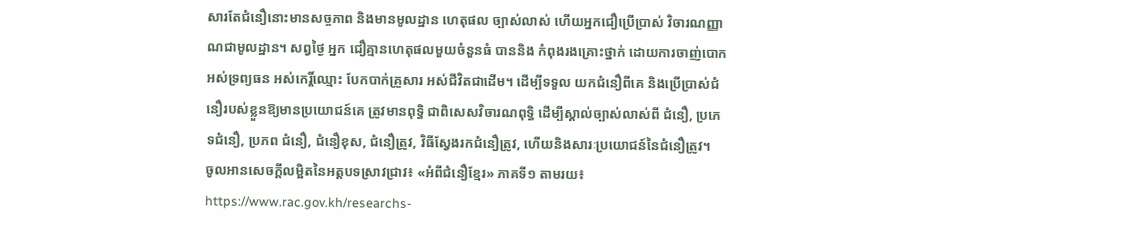សារតែជំនឿនោះមានសច្ចភាព និងមានមូលដ្ឋាន ហេតុផល ច្បាស់លាស់ ហើយអ្នកជឿប្រើប្រាស់ វិចារណញ្ញាណជាមូលដ្ឋាន។ សព្វថ្ងៃ អ្នក ជឿគ្មានហេតុផលមួយចំនួនធំ បាននិង កំពុងរងគ្រោះថ្នាក់ ដោយការចាញ់បោក អស់ទ្រព្យធន អស់កេរ្តិ៍ឈ្មោះ បែកបាក់គ្រួសារ អស់ជីវិតជាដើម។ ដើម្បីទទួល យកជំនឿពីគេ និងប្រើប្រាស់ជំនឿរបស់ខ្លួនឱ្យមានប្រយោជន៍គេ ត្រូវមានពុទ្ធិ ជាពិសេសវិចារណពុទ្ធិ ដើម្បីស្គាល់ច្បាស់លាស់ពី ជំនឿ, ប្រភេទជំនឿ, ប្រភព ជំនឿ, ជំនឿខុស, ជំនឿត្រូវ, វិធីស្វែងរកជំនឿត្រូវ, ហើយនិងសារៈប្រយោជន៍នៃជំនឿត្រូវ។
ចូលអានសេចក្ដីលម្អិតនៃអត្តបទស្រាវជ្រាវ៖ «អំពីជំនឿខ្មែរ» ភាគទី១ តាមរយ៖ https://www.rac.gov.kh/researchs-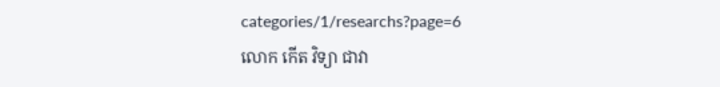categories/1/researchs?page=6
លោក កើត វិទ្យា ជាវា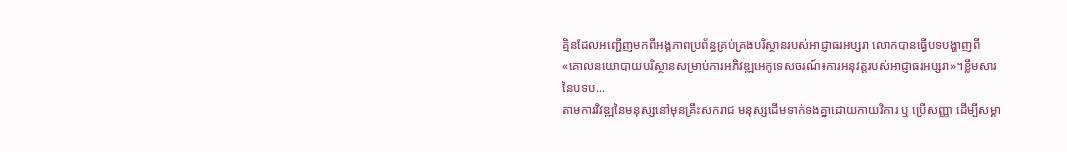គ្មិនដែលអញ្ជើញមកពីអង្គភាពប្រព័ន្ធគ្រប់គ្រងបរិស្ថានរបស់អាជ្ញាធរអប្សរា លោកបានធ្វើបទបង្ហាញពី «គោលនយោបាយបរិស្ថានសម្រាប់ការអភិវឌ្ឍអេកូទេសចរណ៍៖ការអនុវត្តរបស់អាជ្ញាធរអប្សរា»។ខ្លឹមសារនៃបទប...
តាមការវិវឌ្ឍនៃមនុស្សនៅមុនគ្រឹះសករាជ មនុស្សដើមទាក់ទងគ្នាដោយកាយវិការ ឬ ប្រើសញ្ញា ដើម្បីសម្គា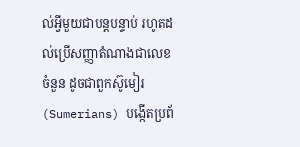ល់អ្វីមួយជាបន្តបន្ទាប់ រហូតដល់ប្រើសញ្ញាតំណាងជាលេខ ចំនួន ដូចជាពួកស៊ូមៀរ (Sumerians) បង្កើតប្រព័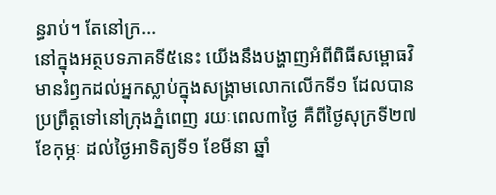ន្ធរាប់។ តែនៅក្រ...
នៅក្នុងអត្ថបទភាគទី៥នេះ យើងនឹងបង្ហាញអំពីពិធីសម្ពោធវិមានរំឭកដល់អ្នកស្លាប់ក្នុងសង្គ្រាមលោកលើកទី១ ដែលបានប្រព្រឹត្តទៅនៅក្រុងភ្នំពេញ រយៈពេល៣ថ្ងៃ គឺពីថ្ងៃសុក្រទី២៧ ខែកុម្ភៈ ដល់ថ្ងៃអាទិត្យទី១ ខែមីនា ឆ្នាំ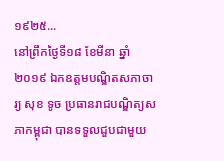១៩២៥...
នៅព្រឹកថ្ងៃទី១៨ ខែមីនា ឆ្នាំ២០១៩ ឯកឧត្តមបណ្ឌិតសភាចារ្យ សុខ ទូច ប្រធានរាជបណ្ឌិត្យសភាកម្ពុជា បានទទួលជួបជាមួយ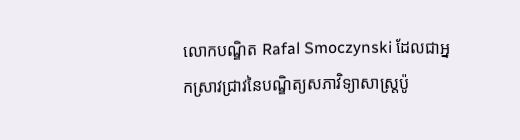លោកបណ្ឌិត Rafal Smoczynski ដែលជាអ្នកស្រាវជ្រាវនៃបណ្ឌិត្យសភាវិទ្យាសាស្ត្រប៉ូ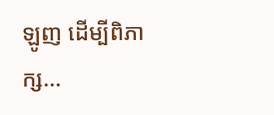ឡូញ ដើម្បីពិភាក្ស...